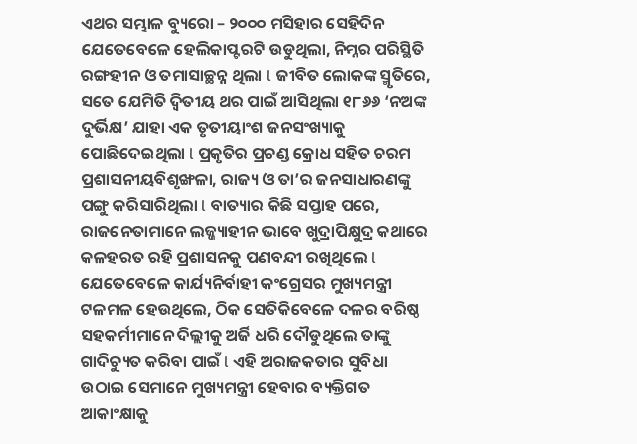ଏଥର ସମ୍ଭାଳ ବ୍ୟୁରୋ – ୨୦୦୦ ମସିହାର ସେହିଦିନ ଯେତେବେଳେ ହେଲିକାପ୍ଟରଟି ଉଡୁଥିଲା, ନିମ୍ନର ପରିସ୍ଥିତି ରଙ୍ଗହୀନ ଓ ତମାସାଚ୍ଛନ୍ନ ଥିଲା l ଜୀବିତ ଲୋକଙ୍କ ସ୍ମୃତିରେ, ସତେ ଯେମିତି ଦ୍ଵିତୀୟ ଥର ପାଇଁ ଆସିଥିଲା ୧୮୬୬ ‘ନଅଙ୍କ ଦୁର୍ଭିକ୍ଷ’ ଯାହା ଏକ ତୃତୀୟାଂଶ ଜନସଂଖ୍ୟାକୁ ପୋଛିଦେଇଥିଲା l ପ୍ରକୃତିର ପ୍ରଚଣ୍ଡ କ୍ରୋଧ ସହିତ ଚରମ ପ୍ରଶାସନୀୟବିଶୃଙ୍ଖଳା, ରାଜ୍ୟ ଓ ତା’ର ଜନସାଧାରଣଙ୍କୁ ପଙ୍ଗୁ କରିସାରିଥିଲା l ବାତ୍ୟାର କିଛି ସପ୍ତାହ ପରେ, ରାଜନେତାମାନେ ଲଜ୍ଜ୍ୟାହୀନ ଭାବେ ଖୁଦ୍ରାପିକ୍ଷୁଦ୍ର କଥାରେ କଳହରତ ରହି ପ୍ରଶାସନକୁ ପଣବନ୍ଦୀ ରଖିଥିଲେ l ଯେତେବେଳେ କାର୍ଯ୍ୟନିର୍ବାହୀ କଂଗ୍ରେସର ମୁଖ୍ୟମନ୍ତ୍ରୀ ଟଳମଳ ହେଉଥିଲେ, ଠିକ ସେତିକିବେଳେ ଦଳର ବରିଷ୍ଠ ସହକର୍ମୀମାନେ ଦିଲ୍ଲୀକୁ ଅର୍ଜି ଧରି ଦୌଡୁଥିଲେ ତାଙ୍କୁ ଗାଦିଚ୍ୟୁତ କରିବା ପାଇଁ l ଏହି ଅରାଜକତାର ସୁବିଧା ଉଠାଇ ସେମାନେ ମୁଖ୍ୟମନ୍ତ୍ରୀ ହେବାର ବ୍ୟକ୍ତିଗତ ଆକାଂକ୍ଷାକୁ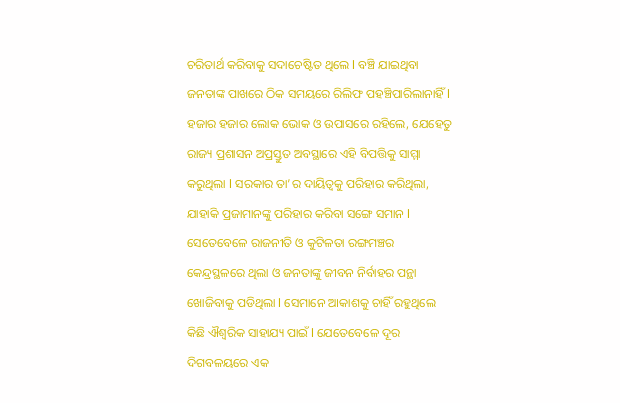ଚରିତାର୍ଥ କରିବାକୁ ସଦାଚେଷ୍ଟିତ ଥିଲେ l ବଞ୍ଚି ଯାଇଥିବା ଜନତାଙ୍କ ପାଖରେ ଠିକ ସମୟରେ ରିଲିଫ ପହଞ୍ଚିପାରିଲାନାହିଁ l ହଜାର ହଜାର ଲୋକ ଭୋକ ଓ ଉପାସରେ ରହିଲେ, ଯେହେତୁ ରାଜ୍ୟ ପ୍ରଶାସନ ଅପ୍ରସ୍ତୁତ ଅବସ୍ଥାରେ ଏହି ବିପତ୍ତିକୁ ସାମ୍ମା କରୁଥିଲା l ସରକାର ତା’ର ଦାୟିତ୍ୱକୁ ପରିହାର କରିଥିଲା, ଯାହାକି ପ୍ରଜାମାନଙ୍କୁ ପରିହାର କରିବା ସଙ୍ଗେ ସମାନ l ସେତେବେଳେ ରାଜନୀତି ଓ କୁଟିଳତା ରଙ୍ଗମଞ୍ଚର କେନ୍ଦ୍ରସ୍ଥଳରେ ଥିଲା ଓ ଜନତାଙ୍କୁ ଜୀବନ ନିର୍ବାହର ପନ୍ଥା ଖୋଜିବାକୁ ପଡିଥିଲା l ସେମାନେ ଆକାଶକୁ ଚାହିଁ ରହୁଥିଲେ କିଛି ଐଶ୍ୱରିକ ସାହାଯ୍ୟ ପାଇଁ l ଯେତେବେଳେ ଦୂର ଦିଗବଳୟରେ ଏକ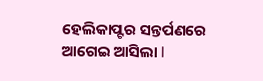ହେଲିକାପ୍ଟର ସନ୍ତର୍ପଣରେ ଆଗେଇ ଆସିଲା l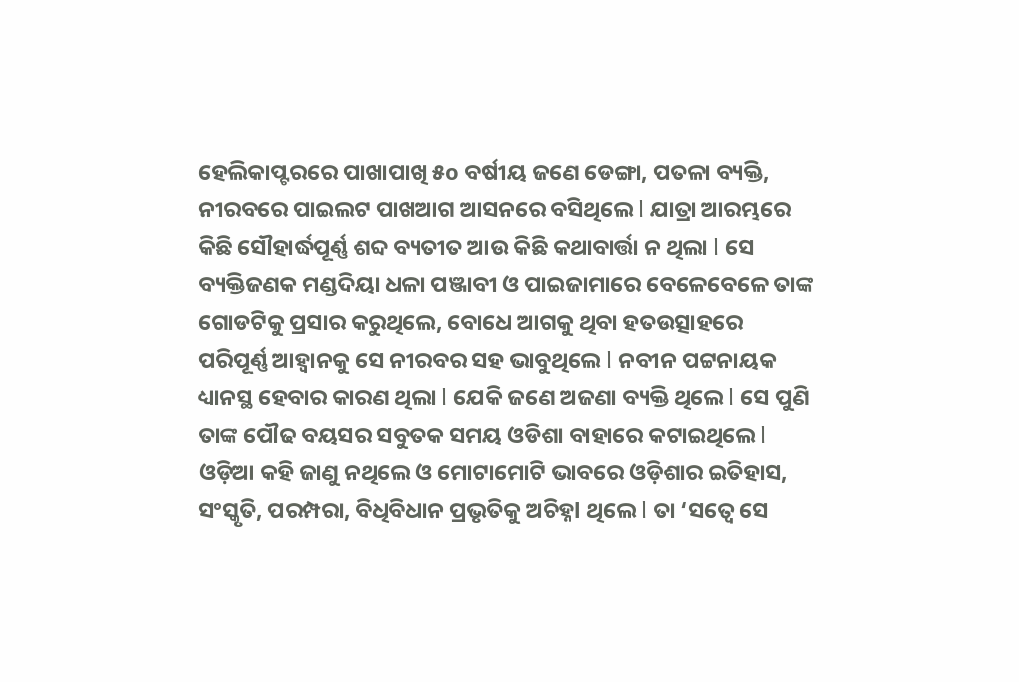ହେଲିକାପ୍ଟରରେ ପାଖାପାଖି ୫o ବର୍ଷୀୟ ଜଣେ ଡେଙ୍ଗା, ପତଳା ବ୍ୟକ୍ତି, ନୀରବରେ ପାଇଲଟ ପାଖଆଗ ଆସନରେ ବସିଥିଲେ l ଯାତ୍ରା ଆରମ୍ଭରେ କିଛି ସୌହାର୍ଦ୍ଧପୂର୍ଣ୍ଣ ଶବ୍ଦ ବ୍ୟତୀତ ଆଉ କିଛି କଥାବାର୍ତ୍ତା ନ ଥିଲା l ସେ ବ୍ୟକ୍ତିଜଣକ ମଣ୍ଡଦିୟା ଧଳା ପଞ୍ଜାବୀ ଓ ପାଇଜାମାରେ ବେଳେବେଳେ ତାଙ୍କ ଗୋଡଟିକୁ ପ୍ରସାର କରୁଥିଲେ, ବୋଧେ ଆଗକୁ ଥିବା ହତଉତ୍ସାହରେ ପରିପୂର୍ଣ୍ଣ ଆହ୍ୱାନକୁ ସେ ନୀରବର ସହ ଭାବୁଥିଲେ l ନବୀନ ପଟ୍ଟନାୟକ ଧ୍ୟାନସ୍ଥ ହେବାର କାରଣ ଥିଲା l ଯେକି ଜଣେ ଅଜଣା ବ୍ୟକ୍ତି ଥିଲେ l ସେ ପୁଣି ତାଙ୍କ ପୌଢ ବୟସର ସବୁତକ ସମୟ ଓଡିଶା ବାହାରେ କଟାଇଥିଲେ l ଓଡ଼ିଆ କହି ଜାଣୁ ନଥିଲେ ଓ ମୋଟାମୋଟି ଭାବରେ ଓଡ଼ିଶାର ଇତିହାସ, ସଂସ୍କୃତି, ପରମ୍ପରା, ବିଧିବିଧାନ ପ୍ରଭୃତିକୁ ଅଚିହ୍ନl ଥିଲେ l ତା ‘ସତ୍ୱେ ସେ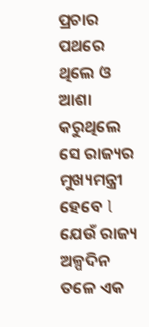ପ୍ରଚାର ପଥରେ ଥିଲେ ଓ ଆଶା କରୁଥିଲେ ସେ ରାଜ୍ୟର ମୁଖ୍ୟମନ୍ତ୍ରୀ ହେବେ l ଯେଉଁ ରାଜ୍ୟ ଅଳ୍ପଦିନ ତଳେ ଏକ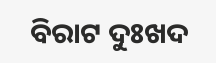ବିରାଟ ଦୁଃଖଦ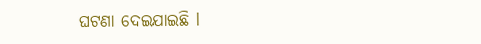ଘଟଣା ଦେଇଯାଇଛି l